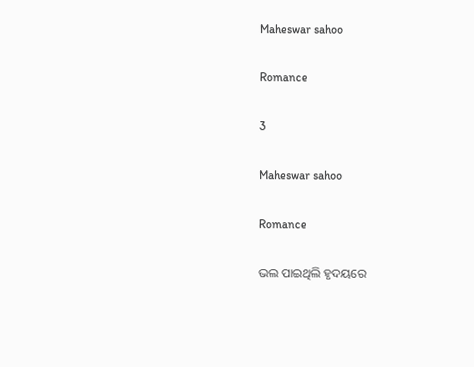Maheswar sahoo

Romance

3

Maheswar sahoo

Romance

ଭଲ ପାଇଥିଲି ହୃଦୟରେ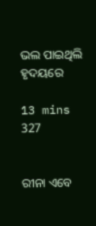ଭଲ ପାଇଥିଲି ହୃଦୟରେ

13 mins
327


ରୀନା ଏବେ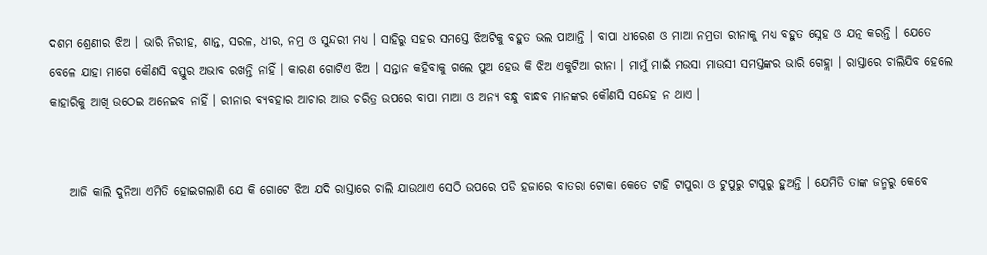ଦଶମ ଶ୍ରେଣୀର ଝିଅ । ଭାରି ନିରୀହ, ଶାନ୍ତ, ସରଳ, ଧୀର, ନମ୍ର ଓ ସୁନ୍ଦରୀ ମଧ୍ୟ । ସାହିରୁ ସହର ସମସ୍ତେ ଝିଅଟିକୁ ବହୁତ ଭଲ ପାଆନ୍ତି । ବାପା ଧୀରେଶ ଓ ମାଆ ନମ୍ରତା ରୀନାକୁ ମଧ୍ୟ ବହୁତ ସ୍ନେହ ଓ ଯତ୍ନ କରନ୍ତି । ଯେତେ ବେଳେ ଯାହା ମାଗେ କୌଣସି ବସ୍ତୁର ଅଭାବ ରଖନ୍ତି ନାହିଁ । କାରଣ ଗୋଟିଏ ଝିଅ । ସନ୍ତାନ କହିବାକୁ ଗଲେ ପୁଅ ହେଉ କି ଝିଅ ଏକୁଟିଆ ରୀନା । ମାମୁଁ ମାଇଁ ମଉସା ମାଉସୀ ସମସ୍ତଙ୍କର ଭାରି ଗେହ୍ଲା । ରାସ୍ତାରେ ଚାଲିଯିବ ହେଲେ କାହାରିକୁ ଆଖି ଉଠେଇ ଅନେଇବ ନାହିଁ । ରୀନାର ବ୍ୟବହାର ଆଚାର ଆଉ ଚରିତ୍ର ଉପରେ ବାପା ମାଆ ଓ ଅନ୍ୟ ବନ୍ଧୁ ବାନ୍ଧବ ମାନଙ୍କର କୌଣସି ସନ୍ଦେହ ନ ଥାଏ ।


    ଆଜି କାଲି ଦୁନିଆ ଏମିତି ହୋଇଗଲାଣି ଯେ କି ଗୋଟେ ଝିଅ ଯଦି ରାସ୍ତାରେ ଚାଲି ଯାଉଥାଏ ସେଠି ଉପରେ ପଡି ହଜାରେ ବାତରା ଟୋକା କେତେ ଟାହି ଟାପୁରା ଓ ଟୁପୁରୁ ଟାପୁରୁ ହୁଅନ୍ତି । ଯେମିତି ତାଙ୍କ ଜନ୍ମରୁ କେବେ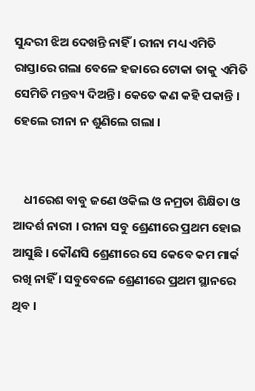ସୁନ୍ଦରୀ ଝିଅ ଦେଖନ୍ତି ନାହିଁ । ରୀନା ମଧ୍ୟ ଏମିତି ରାସ୍ତାରେ ଗଲା ବେଳେ ହଜାରେ ଟୋକା ତାକୁ ଏମିତି ସେମିତି ମନ୍ତବ୍ୟ ଦିଅନ୍ତି । କେତେ କଣ କହି ପକାନ୍ତି । ହେଲେ ରୀନା ନ ଶୁଣିଲେ ଗଲା ।


    ଧୀରେଶ ବାବୁ ଜଣେ ଓକିଲ ଓ ନମ୍ରତା ଶିକ୍ଷିତା ଓ ଆଦର୍ଶ ନାରୀ । ରୀନା ସବୁ ଶ୍ରେଣୀରେ ପ୍ରଥମ ହୋଇ ଆସୁଛି । କୌଣସି ଶ୍ରେଣୀରେ ସେ କେବେ କମ ମାର୍କ ରଖି ନାହିଁ । ସବୁବେଳେ ଶ୍ରେଣୀରେ ପ୍ରଥମ ସ୍ଥାନରେ ଥିବ ।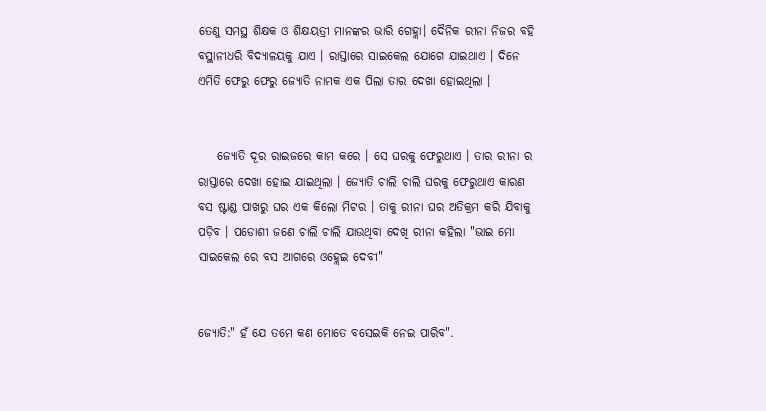ତେଣୁ ସମସ୍ଥ ଶିକ୍ଷକ ଓ ଶିକ୍ଷୟତ୍ରୀ ମାନଙ୍କର ଭାରି ଗେହ୍ଲା। ଦୈନିକ ରୀନା ନିଜର ବହି ବସ୍ଥାନୀଧରି ବିଦ୍ୟାଳୟକୁ ଯାଏ । ରାସ୍ତାରେ ସାଇକେଲ ଯୋଗେ ଯାଇଥାଏ । ଦିନେ ଏମିତି ଫେରୁ ଫେରୁ ଜ୍ୟୋତି ନାମକ ଏକ ପିଲା ତାର ଦେଖା ହୋଇଥିଲା ।


    ଜ୍ୟୋତି ଦୂର ରାଇଜରେ କାମ କରେ । ସେ ଘରକୁ ଫେରୁଥାଏ । ତାର ରୀନା ର ରାସ୍ତାରେ ଦେଖା ହୋଇ ଯାଇଥିଲା । ଜ୍ୟୋତି ଚାଲି ଚାଲି ଘରକୁ ଫେରୁଥାଏ କାରଣ ବସ ଷ୍ଟାଣ୍ଡ ପାଖରୁ ଘର ଏକ କିଲୋ ମିଟର । ତାକୁ ରୀନା ଘର ଅତିକ୍ରମ କରି ଯିବାକୁ ପଡ଼ିବ । ପଡୋଶୀ ଜଣେ ଚାଲି ଚାଲି ଯାଉଥିବା ଦେଖି ରୀନା କହିଲା "ଭାଇ ମୋ ସାଇକେଲ ରେ ବସ ଆଗରେ ଓହ୍ଲେଇ ଦେବୀ"


ଜ୍ୟୋତି:" ହଁ ଯେ ତମେ କଣ ମୋତେ ବସେଇକି ନେଇ ପାରିବ".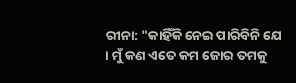ରୀନା: "କାହିଁକି ନେଇ ପାରିବିନି ଯେ । ମୁଁ କଣ ଏତେ କମ ଜୋର ତମକୁ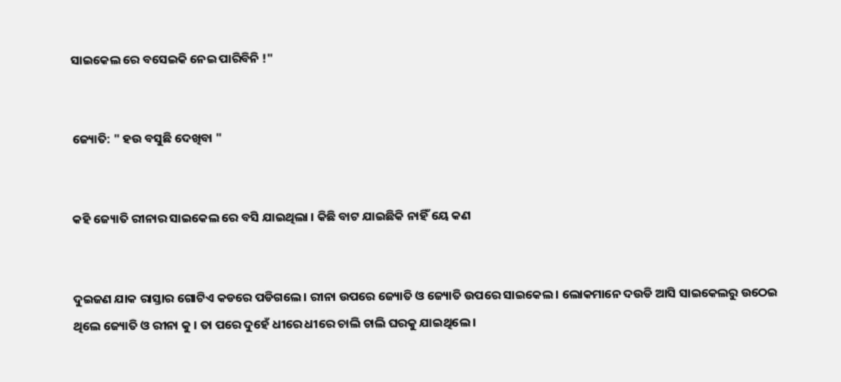ସାଇକେଲ ରେ ବସେଇକି ନେଇ ପାରିବିନି !"


ଜ୍ୟୋତି: " ହଉ ବସୁଛି ଦେଖିବା "


କହି ଜ୍ୟୋତି ରୀନାର ସାଇକେଲ ରେ ବସି ଯାଇଥିଲା । କିଛି ବାଟ ଯାଇଛିକି ନାହିଁ ୟେ କଣ


ଦୁଇଜଣ ଯାକ ରାସ୍ତାର ଗୋଟିଏ କଡରେ ପଡିଗଲେ । ରୀନା ଉପରେ ଜ୍ୟୋତି ଓ ଜ୍ୟୋତି ଉପରେ ସାଇକେଲ । ଲୋକମାନେ ଦଉଡି ଆସି ସାଇକେଲରୁ ଉଠେଇ ଥିଲେ ଜ୍ୟୋତି ଓ ରୀନା କୁ । ତା ପରେ ଦୁହେଁ ଧୀରେ ଧୀରେ ଚାଲି ଚାଲି ଘରକୁ ଯାଇଥିଲେ ।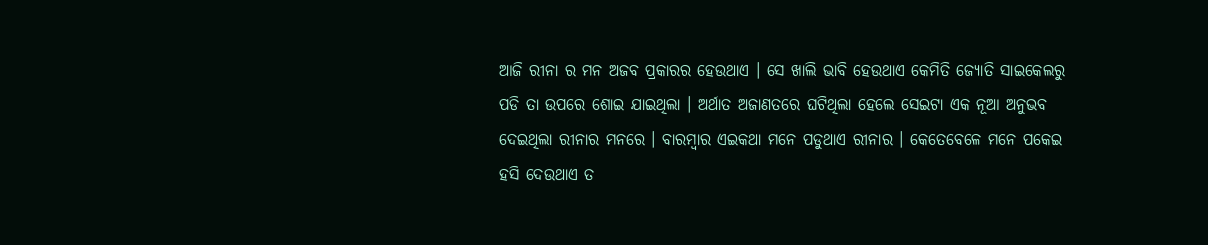ଆଜି ରୀନା ର ମନ ଅଜବ ପ୍ରକାରର ହେଉଥାଏ । ସେ ଖାଲି ଭାବି ହେଉଥାଏ କେମିତି ଜ୍ୟୋତି ସାଇକେଲରୁ ପଡି ତା ଉପରେ ଶୋଇ ଯାଇଥିଲା । ଅର୍ଥାତ ଅଜାଣତରେ ଘଟିଥିଲା ହେଲେ ସେଇଟା ଏକ ନୂଆ ଅନୁଭବ ଦେଇଥିଲା ରୀନାର ମନରେ । ବାରମ୍ବାର ଏଇକଥା ମନେ ପଡୁଥାଏ ରୀନାର । କେତେବେଳେ ମନେ ପକେଇ ହସି ଦେଉଥାଏ ତ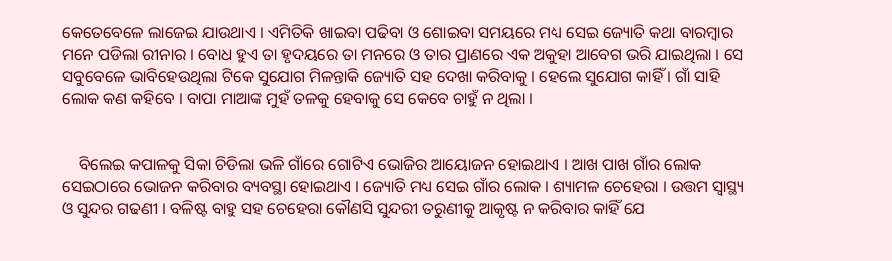କେତେବେଳେ ଲାଜେଇ ଯାଉଥାଏ । ଏମିତିକି ଖାଇବା ପଢିବା ଓ ଶୋଇବା ସମୟରେ ମଧ୍ୟ ସେଇ ଜ୍ୟୋତି କଥା ବାରମ୍ବାର ମନେ ପଡିଲା ରୀନାର । ବୋଧ ହୁଏ ତା ହୃଦୟରେ ତା ମନରେ ଓ ତାର ପ୍ରାଣରେ ଏକ ଅକୁହା ଆବେଗ ଭରି ଯାଇଥିଲା । ସେ ସବୁବେଳେ ଭାବିହେଉଥିଲା ଟିକେ ସୁଯୋଗ ମିଳନ୍ତାକି ଜ୍ୟୋତି ସହ ଦେଖା କରିବାକୁ । ହେଲେ ସୁଯୋଗ କାହିଁ । ଗାଁ ସାହି ଲୋକ କଣ କହିବେ । ବାପା ମାଆଙ୍କ ମୁହଁ ତଳକୁ ହେବାକୁ ସେ କେବେ ଚାହୁଁ ନ ଥିଲା ।


    ବିଲେଇ କପାଳକୁ ସିକା ଚିଡିଲା ଭଳି ଗାଁରେ ଗୋଟିଏ ଭୋଜିର ଆୟୋଜନ ହୋଇଥାଏ । ଆଖ ପାଖ ଗାଁର ଲୋକ ସେଇଠାରେ ଭୋଜନ କରିବାର ବ୍ୟବସ୍ଥା ହୋଇଥାଏ । ଜ୍ୟୋତି ମଧ୍ୟ ସେଇ ଗାଁର ଲୋକ । ଶ୍ୟାମଳ ଚେହେରା । ଉତ୍ତମ ସ୍ୱାସ୍ଥ୍ୟ ଓ ସୁନ୍ଦର ଗଢଣୀ । ବଳିଷ୍ଟ ବାହୁ ସହ ଚେହେରା କୌଣସି ସୁନ୍ଦରୀ ତରୁଣୀକୁ ଆକୃଷ୍ଟ ନ କରିବାର କାହିଁ ଯେ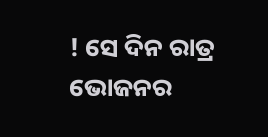! ସେ ଦିନ ରାତ୍ର ଭୋଜନର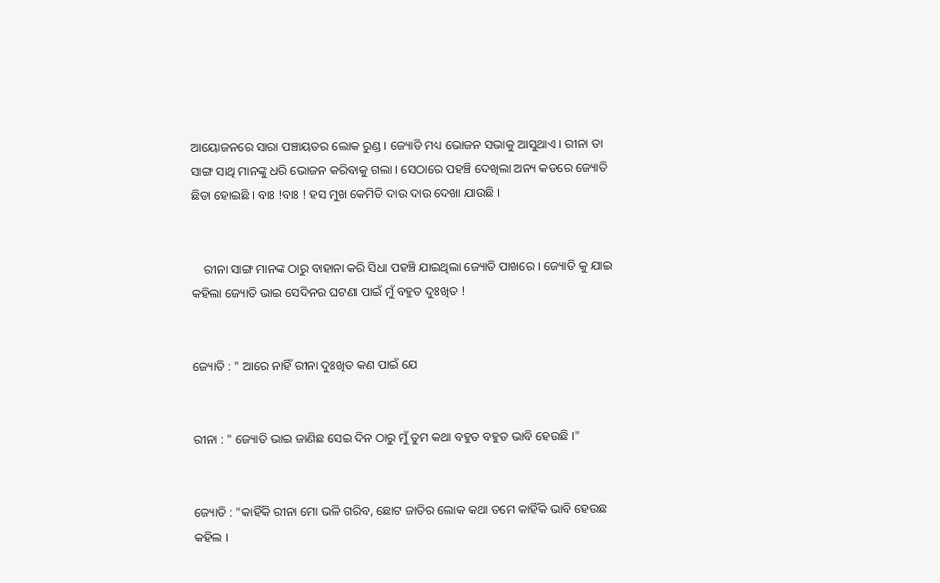ଆୟୋଜନରେ ସାରା ପଞ୍ଚାୟତର ଲୋକ ରୁଣ୍ଡ । ଜ୍ୟୋତି ମଧ୍ୟ ଭୋଜନ ସଭାକୁ ଆସୁଥାଏ । ରୀନା ତା ସାଙ୍ଗ ସାଥି ମାନଙ୍କୁ ଧରି ଭୋଜନ କରିବାକୁ ଗଲା । ସେଠାରେ ପହଞ୍ଚି ଦେଖିଲା ଅନ୍ୟ କଡରେ ଜ୍ୟୋତି ଛିଡା ହୋଇଛି । ବାଃ !ବାଃ ! ହସ ମୁଖ କେମିତି ଦାଉ ଦାଉ ଦେଖା ଯାଉଛି ।


    ରୀନା ସାଙ୍ଗ ମାନଙ୍କ ଠାରୁ ବାହାନା କରି ସିଧା ପହଞ୍ଚି ଯାଇଥିଲା ଜ୍ୟୋତି ପାଖରେ । ଜ୍ୟୋତି କୁ ଯାଇ କହିଲା ଜ୍ୟୋତି ଭାଇ ସେଦିନର ଘଟଣା ପାଇଁ ମୁଁ ବହୁତ ଦୁଃଖିତ !


ଜ୍ୟୋତି : " ଆରେ ନାହିଁ ରୀନା ଦୁଃଖିତ କଣ ପାଇଁ ଯେ


ରୀନା : " ଜ୍ୟୋତି ଭାଇ ଜାଣିଛ ସେଇ ଦିନ ଠାରୁ ମୁଁ ତୁମ କଥା ବହୁତ ବହୁତ ଭାବି ହେଉଛି ।"


ଜ୍ୟୋତି : "କାହିଁକି ରୀନା ମୋ ଭଳି ଗରିବ, ଛୋଟ ଜାତିର ଲୋକ କଥା ତମେ କାହିଁକି ଭାବି ହେଉଛ କହିଲ ।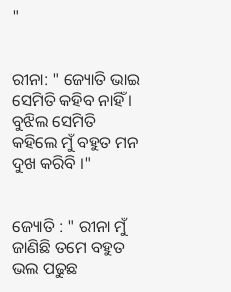"


ରୀନା: " ଜ୍ୟୋତି ଭାଇ ସେମିତି କହିବ ନାହିଁ । ବୁଝିଲ ସେମିତି କହିଲେ ମୁଁ ବହୁତ ମନ ଦୁଖ କରିବି ।"


ଜ୍ୟୋତି : " ରୀନା ମୁଁ ଜାଣିଛି ତମେ ବହୁତ ଭଲ ପଢୁଛ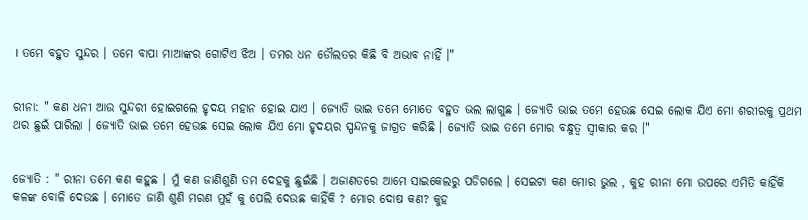। ତମେ ବହୁତ ସୁନ୍ଦର । ତମେ ବାପା ମାଆଙ୍କର ଗୋଟିଏ ଝିଅ । ତମର ଧନ ଡୌଲତର କିଛି ବି ଅଭାବ ନାହିଁ ।"


ରୀନା: " କଣ ଧନୀ ଆଉ ସୁନ୍ଦରୀ ହୋଇଗଲେ ହୃଦୟ ମହାନ ହୋଇ ଯାଏ । ଜ୍ୟୋତି ଭାଇ ତମେ ମୋତେ ବହୁତ ଭଲ ଲାଗୁଛ । ଜ୍ୟୋତି ଭାଇ ତମେ ହେଉଛ ସେଇ ଲୋକ ଯିଏ ମୋ ଶରୀରକୁ ପ୍ରଥମ ଥର ଛୁଇଁ ପାରିଲା । ଜ୍ୟୋତି ଭାଇ ତମେ ହେଉଛ ସେଇ ଲୋକ ଯିଏ ମୋ ହୃଦୟର ସ୍ପନ୍ଦନକୁ ଜାଗ୍ରତ କରିଛି । ଜ୍ୟୋତି ଭାଇ ତମେ ମୋର ବନ୍ଧୁତ୍ୱ ସ୍ୱୀକାର କର ।"


ଜ୍ୟୋତି : " ରୀନା ତମେ କଣ କହୁଛ । ମୁଁ କଣ ଜାଣିଶୁଣି ତମ ଦେହକୁ ଛୁଇଁଛି । ଅଜାଣତରେ ଆମେ ସାଇକେଲରୁ ପଡିଗଲେ । ସେଇଟା କଣ ମୋର ଭୁଲ , କୁହ ରୀନା ମୋ ଉପରେ ଏମିତି କାହିଁକି କଳଙ୍କ ବୋଳି ଦେଉଛ । ମୋତେ ଜାଣି ଶୁଣି ମରଣ ମୁହଁ କୁ ପେଲି ଦେଉଛ କାହିଁକି ? ମୋର ଦୋଷ କଣ? କୁହ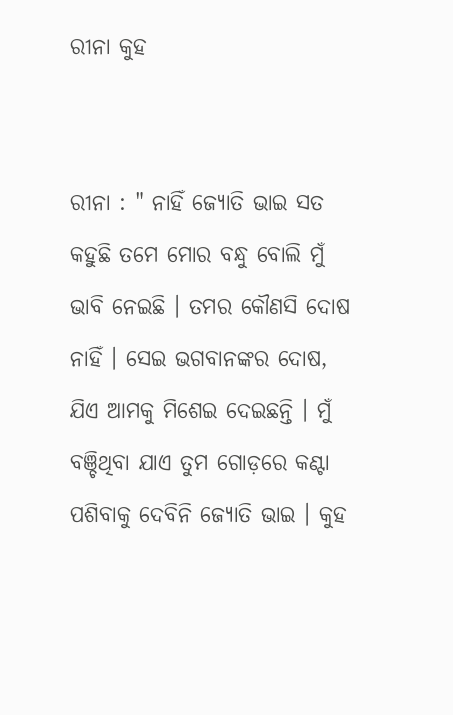ରୀନା କୁହ


ରୀନା : " ନାହିଁ ଜ୍ୟୋତି ଭାଇ ସତ କହୁଛି ତମେ ମୋର ବନ୍ଧୁ ବୋଲି ମୁଁ ଭାବି ନେଇଛି । ତମର କୌଣସି ଦୋଷ ନାହିଁ । ସେଇ ଭଗବାନଙ୍କର ଦୋଷ, ଯିଏ ଆମକୁ ମିଶେଇ ଦେଇଛନ୍ତି । ମୁଁ ବଞ୍ଚିଥିବା ଯାଏ ତୁମ ଗୋଡ଼ରେ କଣ୍ଟା ପଶିବାକୁ ଦେବିନି ଜ୍ୟୋତି ଭାଇ । କୁହ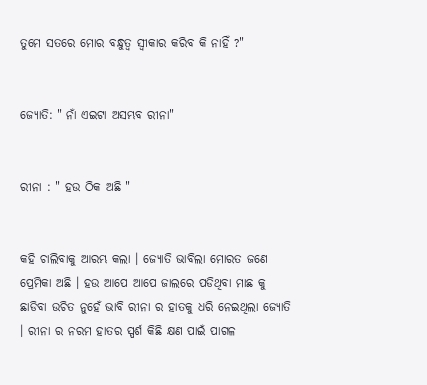ତୁମେ ସତରେ ମୋର ବନ୍ଧୁତ୍ୱ ସ୍ୱୀକାର କରିବ କି ନାହିଁ ?"


ଜ୍ୟୋତି: " ନାଁ ଏଇଟା ଅସମ୍ଭବ ରୀନା"


ରୀନା : " ହଉ ଠିକ ଅଛି "


କହି ଚାଲିବାକୁ ଆରମ୍ଭ କଲା । ଜ୍ୟୋତି ଭାବିଲା ମୋରତ ଜଣେ ପ୍ରେମିକା ଅଛି । ହଉ ଆପେ ଆପେ ଜାଲରେ ପଡିଥିବା ମାଛ କୁ ଛାଡିବା ଉଚିତ ନୁହେଁ ଭାବି ରୀନା ର ହାତକୁ ଧରି ନେଇଥିଲା ଜ୍ୟୋତି । ରୀନା ର ନରମ ହାତର ସ୍ପର୍ଶ କିଛି କ୍ଷଣ ପାଇଁ ପାଗଳ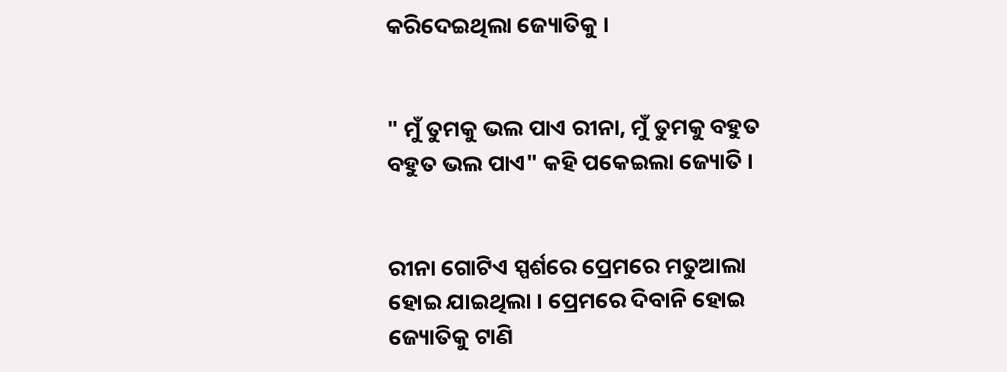କରିଦେଇଥିଲା ଜ୍ୟୋତିକୁ ।


" ମୁଁ ତୁମକୁ ଭଲ ପାଏ ରୀନା, ମୁଁ ତୁମକୁ ବହୁତ ବହୁତ ଭଲ ପାଏ" କହି ପକେଇଲା ଜ୍ୟୋତି ।


ରୀନା ଗୋଟିଏ ସ୍ପର୍ଶରେ ପ୍ରେମରେ ମତୁଆଲା ହୋଇ ଯାଇଥିଲା । ପ୍ରେମରେ ଦିବାନି ହୋଇ ଜ୍ୟୋତିକୁ ଟାଣି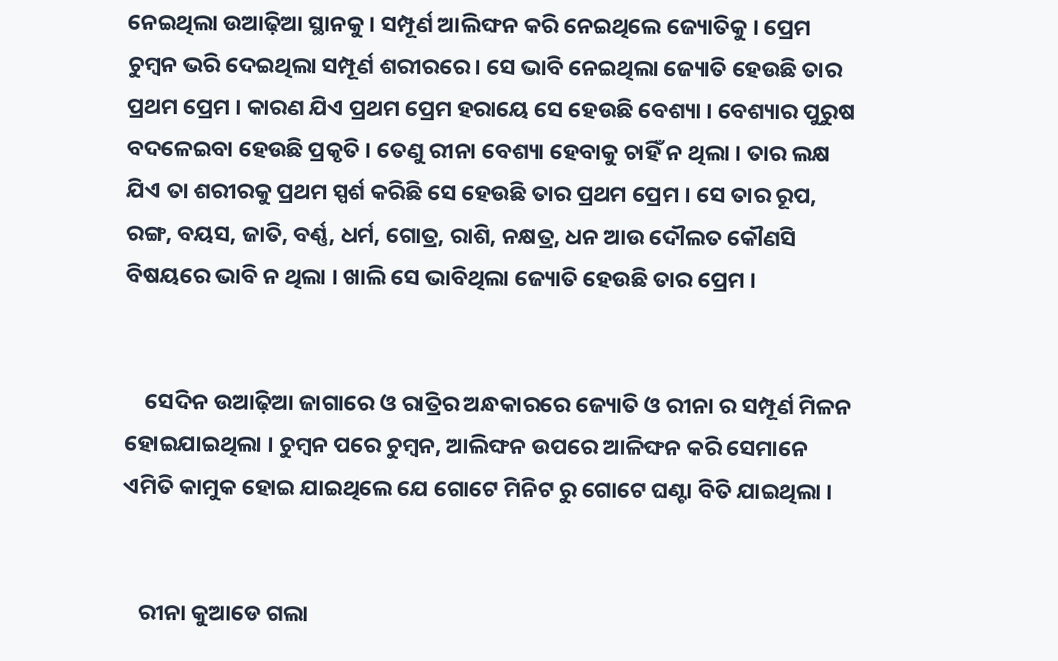ନେଇଥିଲା ଉଆଢ଼ିଆ ସ୍ଥାନକୁ । ସମ୍ପୂର୍ଣ ଆଲିଙ୍ଘନ କରି ନେଇଥିଲେ ଜ୍ୟୋତିକୁ । ପ୍ରେମ ଚୁମ୍ବନ ଭରି ଦେଇଥିଲା ସମ୍ପୂର୍ଣ ଶରୀରରେ। ସେ ଭାବି ନେଇଥିଲା ଜ୍ୟୋତି ହେଉଛି ତାର ପ୍ରଥମ ପ୍ରେମ । କାରଣ ଯିଏ ପ୍ରଥମ ପ୍ରେମ ହରାୟେ ସେ ହେଉଛି ବେଶ୍ୟା । ବେଶ୍ୟାର ପୁରୁଷ ବଦଳେଇବା ହେଉଛି ପ୍ରକୃତି । ତେଣୁ ରୀନା ବେଶ୍ୟା ହେବାକୁ ଚାହିଁ ନ ଥିଲା । ତାର ଲକ୍ଷ ଯିଏ ତା ଶରୀରକୁ ପ୍ରଥମ ସ୍ପର୍ଶ କରିଛି ସେ ହେଉଛି ତାର ପ୍ରଥମ ପ୍ରେମ । ସେ ତାର ରୂପ, ରଙ୍ଗ, ବୟସ, ଜାତି, ବର୍ଣ୍ଣ, ଧର୍ମ, ଗୋତ୍ର, ରାଶି, ନକ୍ଷତ୍ର, ଧନ ଆଉ ଦୌଲତ କୌଣସି ବିଷୟରେ ଭାବି ନ ଥିଲା । ଖାଲି ସେ ଭାବିଥିଲା ଜ୍ୟୋତି ହେଉଛି ତାର ପ୍ରେମ ।


    ସେଦିନ ଉଆଢ଼ିଆ ଜାଗାରେ ଓ ରାତ୍ରିର ଅନ୍ଧକାରରେ ଜ୍ୟୋତି ଓ ରୀନା ର ସମ୍ପୂର୍ଣ ମିଳନ ହୋଇଯାଇଥିଲା । ଚୁମ୍ବନ ପରେ ଚୁମ୍ବନ, ଆଲିଙ୍ଘନ ଉପରେ ଆଳିଙ୍ଘନ କରି ସେମାନେ ଏମିତି କାମୁକ ହୋଇ ଯାଇଥିଲେ ଯେ ଗୋଟେ ମିନିଟ ରୁ ଗୋଟେ ଘଣ୍ଟା ବିତି ଯାଇଥିଲା ।


   ରୀନା କୁଆଡେ ଗଲା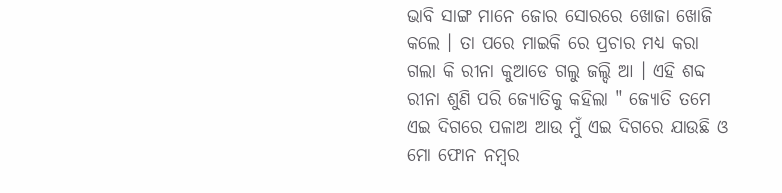ଭାବି ସାଙ୍ଗ ମାନେ ଜୋର ସୋରରେ ଖୋଜା ଖୋଜି କଲେ । ତା ପରେ ମାଇକି ରେ ପ୍ରଚାର ମଧ୍ୟ କରା ଗଲା କି ରୀନା କୁଆଡେ ଗଲୁ ଜଲ୍ଦି ଆ । ଏହି ଶବ୍ଦ ରୀନା ଶୁଣି ପରି ଜ୍ୟୋତିକୁ କହିଲା " ଜ୍ୟୋତି ତମେ ଏଇ ଦିଗରେ ପଳାଅ ଆଉ ମୁଁ ଏଇ ଦିଗରେ ଯାଉଛି ଓ ମୋ ଫୋନ ନମ୍ବର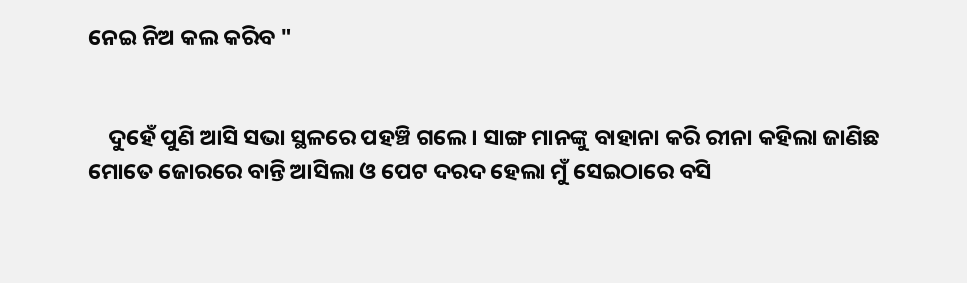ନେଇ ନିଅ କଲ କରିବ "


    ଦୁହେଁ ପୁଣି ଆସି ସଭା ସ୍ଥଳରେ ପହଞ୍ଚି ଗଲେ । ସାଙ୍ଗ ମାନଙ୍କୁ ବାହାନା କରି ରୀନା କହିଲା ଜାଣିଛ ମୋତେ ଜୋରରେ ବାନ୍ତି ଆସିଲା ଓ ପେଟ ଦରଦ ହେଲା ମୁଁ ସେଇଠାରେ ବସି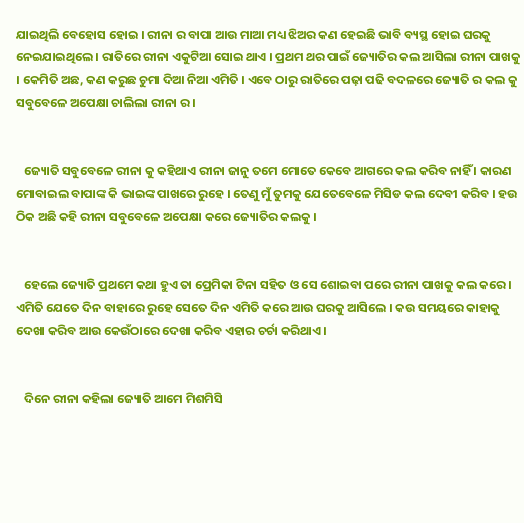ଯାଇଥିଲି ବେହୋସ ହୋଇ । ରୀନା ର ବାପା ଆଉ ମାଆ ମଧ୍ୟ ଝିଅର କଣ ହେଇଛି ଭାବି ବ୍ୟସ୍ଥ ହୋଇ ଘରକୁ ନେଇଯାଇଥିଲେ । ରାତିରେ ରୀନା ଏକୁଟିଆ ସୋଇ ଥାଏ । ପ୍ରଥମ ଥର ପାଇଁ ଜ୍ୟୋତିର କଲ ଆସିଲା ରୀନା ପାଖକୁ । କେମିତି ଅଛ, କଣ କରୁଛ ଚୁମା ଦିଆ ନିଆ ଏମିତି । ଏବେ ଠାରୁ ରାତିରେ ପଢ଼ା ପଢି ବଦଳରେ ଜ୍ୟୋତି ର କଲ କୁ ସବୁବେଳେ ଅପେକ୍ଷା ଚାଲିଲା ରୀନା ର ।


   ଜ୍ୟୋତି ସବୁବେଳେ ରୀନା କୁ କହିଥାଏ ରୀନା ଜାନୁ ତମେ ମୋତେ କେବେ ଆଗରେ କଲ କରିବ ନାହିଁ । କାରଣ ମୋବାଇଲ ବାପାଙ୍କ କି ଭାଇଙ୍କ ପାଖରେ ରୁହେ । ତେଣୁ ମୁଁ ତୁମକୁ ଯେତେବେଳେ ମିସିଡ କଲ ଦେବୀ କରିବ । ହଉ ଠିକ ଅଛି କହି ରୀନା ସବୁବେଳେ ଅପେକ୍ଷା କରେ ଜ୍ୟୋତିର କଲକୁ ।


   ହେଲେ ଜ୍ୟୋତି ପ୍ରଥମେ କଥା ହୁଏ ତା ପ୍ରେମିକା ଟିନା ସହିତ ଓ ସେ ଶୋଇବା ପରେ ରୀନା ପାଖକୁ କଲ କରେ । ଏମିତି ଯେତେ ଦିନ ବାହାରେ ରୁହେ ସେତେ ଦିନ ଏମିତି କରେ ଆଉ ଘରକୁ ଆସିଲେ । କଉ ସମୟରେ କାହାକୁ ଦେଖା କରିବ ଆଉ କେଉଁଠାରେ ଦେଖା କରିବ ଏହାର ଚର୍ଚା କରିଥାଏ ।


   ଦିନେ ରୀନା କହିଲା ଜ୍ୟୋତି ଆମେ ମିଶମିସି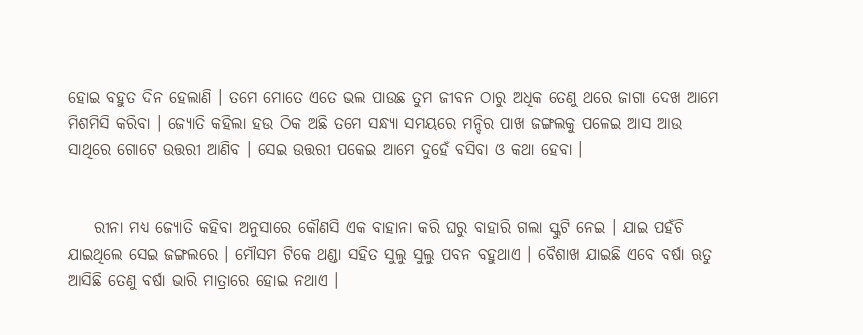ହୋଇ ବହୁତ ଦିନ ହେଲାଣି । ତମେ ମୋତେ ଏତେ ଭଲ ପାଉଛ ତୁମ ଜୀବନ ଠାରୁ ଅଧିକ ତେଣୁ ଥରେ ଜାଗା ଦେଖ ଆମେ ମିଶମିସି କରିବା । ଜ୍ୟୋତି କହିଲା ହଉ ଠିକ ଅଛି ତମେ ସନ୍ଧ୍ୟା ସମୟରେ ମନ୍ଦିର ପାଖ ଜଙ୍ଗଲକୁ ପଳେଇ ଆସ ଆଉ ସାଥିରେ ଗୋଟେ ଉତ୍ତରୀ ଆଣିବ । ସେଇ ଉତ୍ତରୀ ପକେଇ ଆମେ ଦୁହେଁ ବସିବା ଓ କଥା ହେବା ।


    ରୀନା ମଧ୍ୟ ଜ୍ୟୋତି କହିବା ଅନୁସାରେ କୌଣସି ଏକ ବାହାନା କରି ଘରୁ ବାହାରି ଗଲା ସ୍କୁଟି ନେଇ । ଯାଇ ପହଁଚି ଯାଇଥିଲେ ସେଇ ଜଙ୍ଗଲରେ । ମୌସମ ଟିକେ ଥଣ୍ଡା ସହିତ ସୁଲୁ ସୁଲୁ ପବନ ବହୁଥାଏ । ବୈଶାଖ ଯାଇଛି ଏବେ ବର୍ଷା ଋତୁ ଆସିଛି ତେଣୁ ବର୍ଷା ଭାରି ମାତ୍ରାରେ ହୋଇ ନଥାଏ ।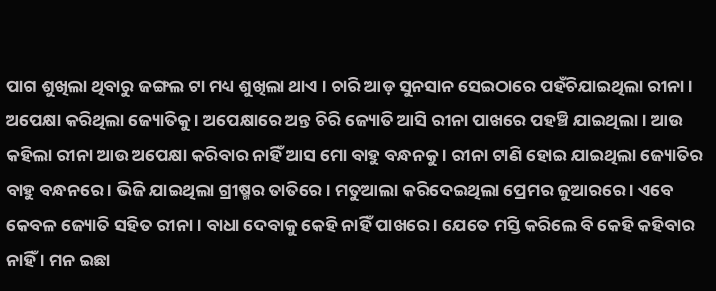ପାଗ ଶୁଖିଲା ଥିବାରୁ ଜଙ୍ଗଲ ଟା ମଧ୍ୟ ଶୁଖିଲା ଥାଏ । ଚାରି ଆଡ଼ ସୁନସାନ ସେଇଠାରେ ପହଁଚିଯାଇଥିଲା ରୀନା । ଅପେକ୍ଷା କରିଥିଲା ଜ୍ୟୋତିକୁ । ଅପେକ୍ଷାରେ ଅନ୍ତ ଚିରି ଜ୍ୟୋତି ଆସି ରୀନା ପାଖରେ ପହଞ୍ଚି ଯାଇଥିଲା । ଆଉ କହିଲା ରୀନା ଆଉ ଅପେକ୍ଷା କରିବାର ନାହିଁ ଆସ ମୋ ବାହୁ ବନ୍ଧନକୁ । ରୀନା ଟାଣି ହୋଇ ଯାଇଥିଲା ଜ୍ୟୋତିର ବାହୁ ବନ୍ଧନରେ । ଭିଜି ଯାଇଥିଲା ଗ୍ରୀଷ୍ମର ତାତିରେ । ମତୁଆଲା କରିଦେଇଥିଲା ପ୍ରେମର ଜୁଆରରେ । ଏବେ କେବଳ ଜ୍ୟୋତି ସହିତ ରୀନା । ବାଧା ଦେବାକୁ କେହି ନାହିଁ ପାଖରେ । ଯେତେ ମସ୍ତି କରିଲେ ବି କେହି କହିବାର ନାହିଁ । ମନ ଇଛା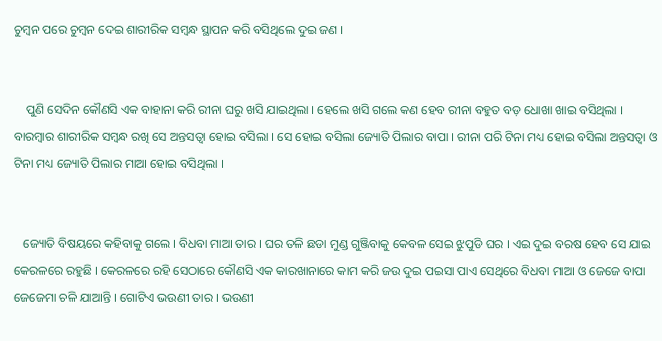ଚୁମ୍ବନ ପରେ ଚୁମ୍ବନ ଦେଇ ଶାରୀରିକ ସମ୍ବନ୍ଧ ସ୍ଥାପନ କରି ବସିଥିଲେ ଦୁଇ ଜଣ ।


    ପୁଣି ସେଦିନ କୌଣସି ଏକ ବାହାନା କରି ରୀନା ଘରୁ ଖସି ଯାଇଥିଲା । ହେଲେ ଖସି ଗଲେ କଣ ହେବ ରୀନା ବହୁତ ବଡ଼ ଧୋଖା ଖାଇ ବସିଥିଲା । ବାରମ୍ବାର ଶାରୀରିକ ସମ୍ବନ୍ଧ ରଖି ସେ ଅନ୍ତସତ୍ଵା ହୋଇ ବସିଲା । ସେ ହୋଇ ବସିଲା ଜ୍ୟୋତି ପିଲାର ବାପା । ରୀନା ପରି ଟିନା ମଧ୍ୟ ହୋଇ ବସିଲା ଅନ୍ତସତ୍ଵା ଓ ଟିନା ମଧ୍ୟ ଜ୍ୟୋତି ପିଲାର ମାଆ ହୋଇ ବସିଥିଲା ।


   ଜ୍ୟୋତି ବିଷୟରେ କହିବାକୁ ଗଲେ । ବିଧବା ମାଆ ତାର । ଘର ତଳି ଛଡା ମୁଣ୍ଡ ଗୁଞ୍ଜିବାକୁ କେବଳ ସେଇ ଝୁପୁଡି ଘର । ଏଇ ଦୁଇ ବରଷ ହେବ ସେ ଯାଇ କେରଳରେ ରହୁଛି । କେରଳରେ ରହି ସେଠାରେ କୌଣସି ଏକ କାରଖାନାରେ କାମ କରି ଜଉ ଦୁଇ ପଇସା ପାଏ ସେଥିରେ ବିଧବା ମାଆ ଓ ଜେଜେ ବାପା ଜେଜେମା ଚଳି ଯାଆନ୍ତି । ଗୋଟିଏ ଭଉଣୀ ତାର । ଭଉଣୀ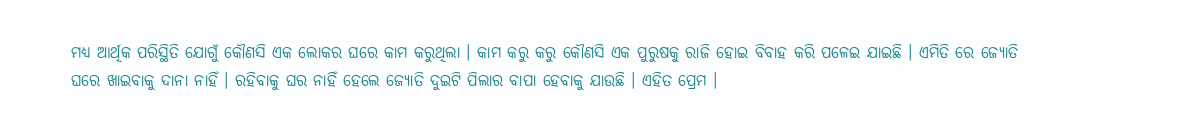ମଧ୍ୟ ଆର୍ଥିକ ପରିସ୍ଥିତି ଯୋଗୁଁ କୌଣସି ଏକ ଲୋକର ଘରେ କାମ କରୁଥିଲା । କାମ କରୁ କରୁ କୌଣସି ଏକ ପୁରୁଷକୁ ରାଜି ହୋଇ ବିବାହ କରି ପଳେଇ ଯାଇଛି । ଏମିତି ରେ ଜ୍ୟୋତି ଘରେ ଖାଇବାକୁ ଦାନା ନାହିଁ । ରହିବାକୁ ଘର ନାହିଁ ହେଲେ ଜ୍ୟୋତି ଦୁଇଟି ପିଲାର ବାପା ହେବାକୁ ଯାଉଛି । ଏହିତ ପ୍ରେମ ।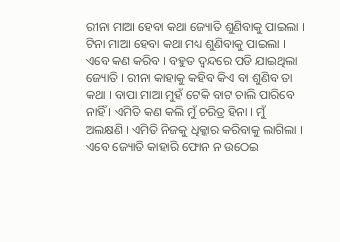ରୀନା ମାଆ ହେବା କଥା ଜ୍ୟୋତି ଶୁଣିବାକୁ ପାଇଲା । ଟିନା ମାଆ ହେବା କଥା ମଧ୍ୟ ଶୁଣିବାକୁ ପାଇଲା । ଏବେ କଣ କରିବ । ବହୁତ ଦ୍ଵନ୍ଦରେ ପଡି ଯାଇଥିଲା ଜ୍ୟୋତି । ରୀନା କାହାକୁ କହିବ କିଏ ବା ଶୁଣିବ ତା କଥା । ବାପା ମାଆ ମୁହଁ ଟେକି ବାଟ ଚାଲି ପାରିବେ ନାହିଁ । ଏମିତି କଣ କଲି ମୁଁ ଚରିତ୍ର ହିନା । ମୁଁ ଅଲକ୍ଷଣି । ଏମିତି ନିଜକୁ ଧିକ୍କାର କରିବାକୁ ଲାଗିଲା । ଏବେ ଜ୍ୟୋତି କାହାରି ଫୋନ ନ ଉଠେଇ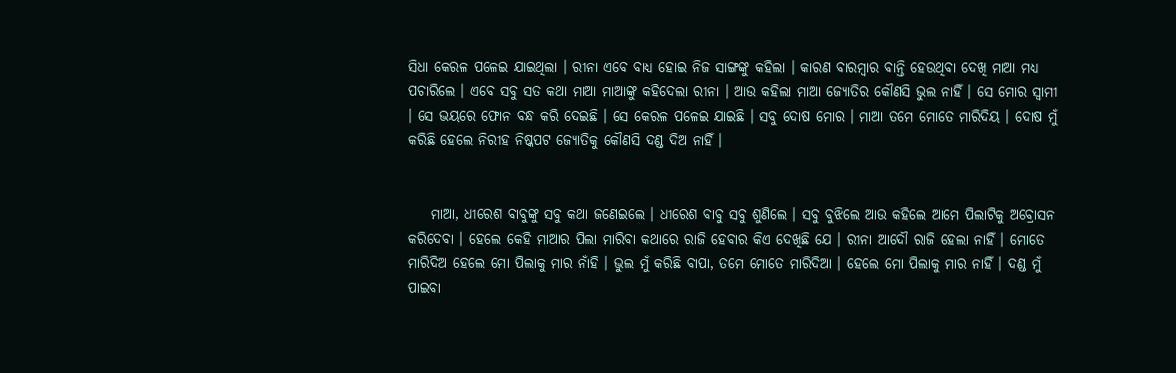ସିଧା କେରଳ ପଳେଇ ଯାଇଥିଲା । ରୀନା ଏବେ ବାଧ୍ୟ ହୋଇ ନିଜ ସାଙ୍ଗଙ୍କୁ କହିଲା । କାରଣ ବାରମ୍ବାର ବାନ୍ତି ହେଉଥିବା ଦେଖି ମାଆ ମଧ୍ୟ ପଚାରିଲେ । ଏବେ ସବୁ ସତ କଥା ମାଆ ମାଆଙ୍କୁ କହିଦେଲା ରୀନା । ଆଉ କହିଲା ମାଆ ଜ୍ୟୋତିର କୌଣସି ଭୁଲ ନାହିଁ । ସେ ମୋର ସ୍ୱାମୀ । ସେ ଭୟରେ ଫୋନ ବନ୍ଧ କରି ଦେଇଛି । ସେ କେରଳ ପଳେଇ ଯାଇଛି । ସବୁ ଦୋଷ ମୋର । ମାଆ ତମେ ମୋତେ ମାରିଦିୟ । ଦୋଷ ମୁଁ କରିଛି ହେଲେ ନିରୀହ ନିଷ୍କପଟ ଜ୍ୟୋତିକୁ କୌଣସି ଦଣ୍ଡ ଦିଅ ନାହିଁ ।


    ମାଆ, ଧୀରେଶ ବାବୁଙ୍କୁ ସବୁ କଥା ଜଣେଇଲେ । ଧୀରେଶ ବାବୁ ସବୁ ଶୁଣିଲେ । ସବୁ ବୁଝିଲେ ଆଉ କହିଲେ ଆମେ ପିଲାଟିକୁ ଅବ୍ରୋସନ କରିଦେବା । ହେଲେ କେହି ମାଆର ପିଲା ମାରିବା କଥାରେ ରାଜି ହେବାର କିଏ ଦେଖିଛି ଯେ । ରୀନା ଆଦୌ ରାଜି ହେଲା ନାହିଁ । ମୋତେ ମାରିଦିଅ ହେଲେ ମୋ ପିଲାକୁ ମାର ନାଁହି । ଭୁଲ ମୁଁ କରିଛି ବାପା, ତମେ ମୋତେ ମାରିଦିଆ । ହେଲେ ମୋ ପିଲାକୁ ମାର ନାହିଁ । ଦଣ୍ଡ ମୁଁ ପାଇବା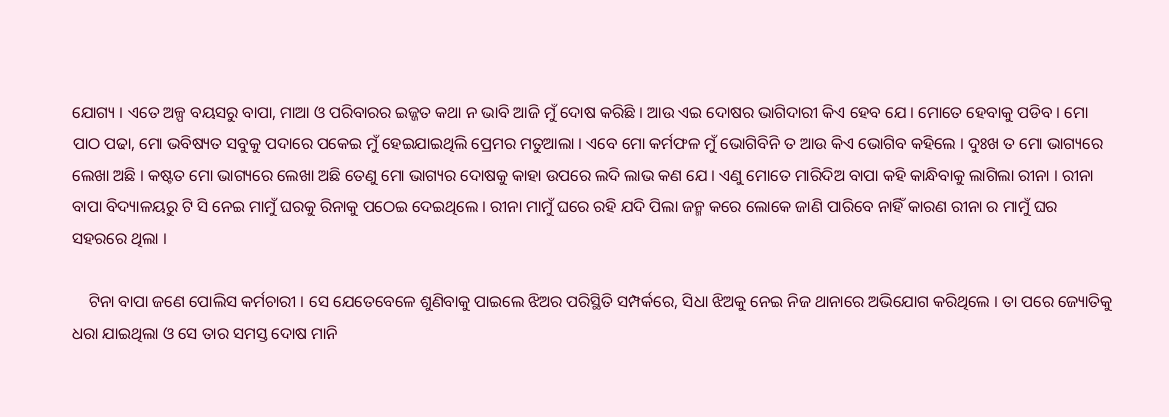ଯୋଗ୍ୟ । ଏତେ ଅଳ୍ପ ବୟସରୁ ବାପା, ମାଆ ଓ ପରିବାରର ଇଜ୍ଜତ କଥା ନ ଭାବି ଆଜି ମୁଁ ଦୋଷ କରିଛି । ଆଉ ଏଇ ଦୋଷର ଭାଗିଦାରୀ କିଏ ହେବ ଯେ । ମୋତେ ହେବାକୁ ପଡିବ । ମୋ ପାଠ ପଢା, ମୋ ଭବିଷ୍ୟତ ସବୁକୁ ପଦାରେ ପକେଇ ମୁଁ ହେଇଯାଇଥିଲି ପ୍ରେମର ମତୁଆଲା । ଏବେ ମୋ କର୍ମଫଳ ମୁଁ ଭୋଗିବିନି ତ ଆଉ କିଏ ଭୋଗିବ କହିଲେ । ଦୁଃଖ ତ ମୋ ଭାଗ୍ୟରେ ଲେଖା ଅଛି । କଷ୍ଟତ ମୋ ଭାଗ୍ୟରେ ଲେଖା ଅଛି ତେଣୁ ମୋ ଭାଗ୍ୟର ଦୋଷକୁ କାହା ଉପରେ ଲଦି ଲାଭ କଣ ଯେ । ଏଣୁ ମୋତେ ମାରିଦିଅ ବାପା କହି କାନ୍ଧିବାକୁ ଲାଗିଲା ରୀନା । ରୀନା ବାପା ବିଦ୍ୟାଳୟରୁ ଟି ସି ନେଇ ମାମୁଁ ଘରକୁ ରିନାକୁ ପଠେଇ ଦେଇଥିଲେ । ରୀନା ମାମୁଁ ଘରେ ରହି ଯଦି ପିଲା ଜନ୍ମ କରେ ଲୋକେ ଜାଣି ପାରିବେ ନାହିଁ କାରଣ ରୀନା ର ମାମୁଁ ଘର ସହରରେ ଥିଲା ।

    ଟିନା ବାପା ଜଣେ ପୋଲିସ କର୍ମଚାରୀ । ସେ ଯେତେବେଳେ ଶୁଣିବାକୁ ପାଇଲେ ଝିଅର ପରିସ୍ଥିତି ସମ୍ପର୍କରେ, ସିଧା ଝିଅକୁ ନେଇ ନିଜ ଥାନାରେ ଅଭିଯୋଗ କରିଥିଲେ । ତା ପରେ ଜ୍ୟୋତିକୁ ଧରା ଯାଇଥିଲା ଓ ସେ ତାର ସମସ୍ତ ଦୋଷ ମାନି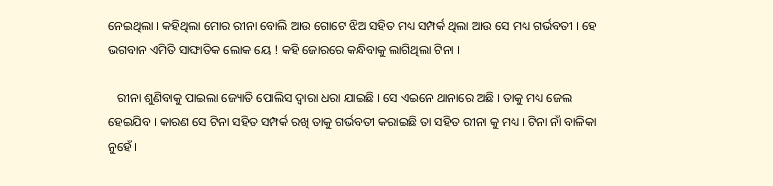ନେଇଥିଲା । କହିଥିଲା ମୋର ରୀନା ବୋଲି ଆଉ ଗୋଟେ ଝିଅ ସହିତ ମଧ୍ୟ ସମ୍ପର୍କ ଥିଲା ଆଉ ସେ ମଧ୍ୟ ଗର୍ଭବତୀ । ହେ ଭଗବାନ ଏମିତି ସାଙ୍ଘାତିକ ଲୋକ ୟେ ! କହି ଜୋରରେ କନ୍ଧିବାକୁ ଲାଗିଥିଲା ଟିନା ।

   ରୀନା ଶୁଣିବାକୁ ପାଇଲା ଜ୍ୟୋତି ପୋଲିସ ଦ୍ୱାରା ଧରା ଯାଇଛି । ସେ ଏଇନେ ଥାନାରେ ଅଛି । ତାକୁ ମଧ୍ୟ ଜେଲ ହେଇଯିବ । କାରଣ ସେ ଟିନା ସହିତ ସମ୍ପର୍କ ରଖି ତାକୁ ଗର୍ଭବତୀ କରାଇଛି ତା ସହିତ ରୀନା କୁ ମଧ୍ୟ । ଟିନା ନାଁ ବାଳିକା ନୁହେଁ ।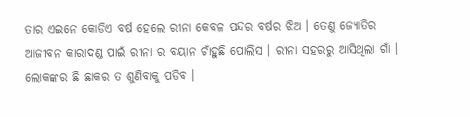ତାର ଏଇନେ କୋଡିଏ ବର୍ଷ ହେଲେ ରୀନା କେବଳ ପନ୍ଦର ବର୍ଷର ଝିଅ । ତେଣୁ ଜ୍ୟୋତିର ଆଜୀବନ କାରାଦଣ୍ଡ ପାଇଁ ରୀନା ର ବୟାନ ଚାଁହୁଛି ପୋଲିସ । ରୀନା ସହରରୁ ଆସିଥିଲା ଗାଁ । ଲୋକଙ୍କର ଛି ଛାକର ତ ଶୁଣିବାକୁ ପଡିବ ।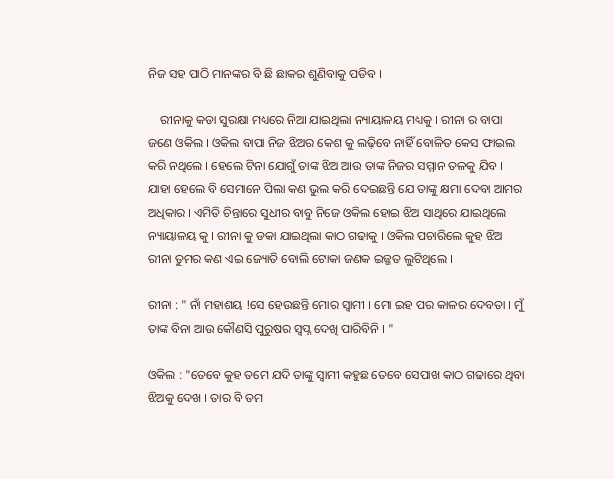ନିଜ ସହ ପାଠି ମାନଙ୍କର ବି ଛି ଛାକର ଶୁଣିବାକୁ ପଡିବ ।

    ରୀନାକୁ କଡା ସୁରକ୍ଷା ମଧ୍ୟରେ ନିଆ ଯାଇଥିଲା ନ୍ୟାୟାଳୟ ମଧ୍ୟକୁ । ରୀନା ର ବାପା ଜଣେ ଓକିଲ । ଓକିଲ ବାପା ନିଜ ଝିଅର କେଶ କୁ ଲଢ଼ିବେ ନାହିଁ ବୋଳିତ କେସ ଫାଇଲ କରି ନଥିଲେ । ହେଲେ ଟିନା ଯୋଗୁଁ ତାଙ୍କ ଝିଅ ଆଉ ତାଙ୍କ ନିଜର ସମ୍ମାନ ତଳକୁ ଯିବ । ଯାହା ହେଲେ ବି ସେମାନେ ପିଲା କଣ ଭୁଲ କରି ଦେଇଛନ୍ତି ଯେ ତାଙ୍କୁ କ୍ଷମା ଦେବା ଆମର ଅଧିକାର । ଏମିତି ଚିନ୍ତାରେ ସୁଧୀର ବାବୁ ନିଜେ ଓକିଲ ହୋଇ ଝିଅ ସାଥିରେ ଯାଇଥିଲେ ନ୍ୟାୟାଳୟ କୁ । ରୀନା କୁ ଡକା ଯାଇଥିଲା କାଠ ଗଢାକୁ । ଓକିଲ ପଚାରିଲେ କୁହ ଝିଅ ରୀନା ତୁମର କଣ ଏଇ ଜ୍ୟୋତି ବୋଲି ଟୋକା ଜଣକ ଇଜ୍ଜତ ଲୁଟିଥିଲେ ।

ରୀନା : " ନାଁ ମହାଶୟ !ସେ ହେଉଛନ୍ତି ମୋର ସ୍ୱାମୀ । ମୋ ଇହ ପର କାଳର ଦେବତା । ମୁଁ ତାଙ୍କ ବିନା ଆଉ କୌଣସି ପୁରୁଷର ସ୍ୱପ୍ନ ଦେଖି ପାରିବିନି । "

ଓକିଲ : "ତେବେ କୁହ ତମେ ଯଦି ତାଙ୍କୁ ସ୍ୱାମୀ କହୁଛ ତେବେ ସେପାଖ କାଠ ଗଢାରେ ଥିବା ଝିଅକୁ ଦେଖ । ତାର ବି ତମ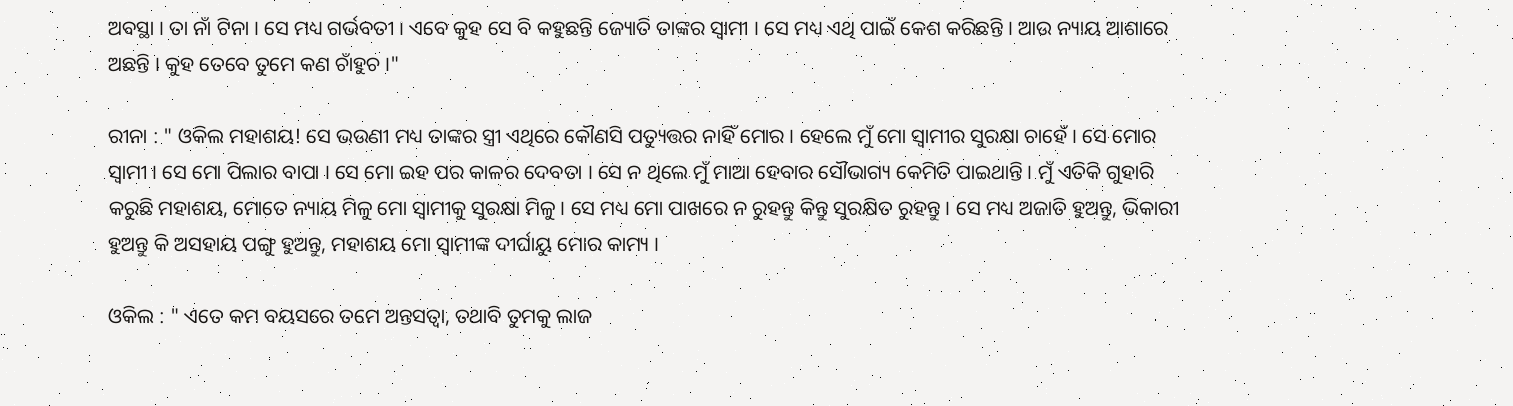ଅବସ୍ଥା । ତା ନାଁ ଟିନା । ସେ ମଧ୍ୟ ଗର୍ଭବତୀ । ଏବେ କୁହ ସେ ବି କହୁଛନ୍ତି ଜ୍ୟୋତି ତାଙ୍କର ସ୍ୱାମୀ । ସେ ମଧ୍ୟ ଏଥି ପାଇଁ କେଶ କରିଛନ୍ତି । ଆଉ ନ୍ୟାୟ ଆଶାରେ ଅଛନ୍ତି । କୁହ ତେବେ ତୁମେ କଣ ଚାଁହୁଚ ।"

ରୀନା : " ଓକିଲ ମହାଶୟ! ସେ ଭଉଣୀ ମଧ୍ୟ ତାଙ୍କର ସ୍ତ୍ରୀ ଏଥିରେ କୌଣସି ପତ୍ୟୁତ୍ତର ନାହିଁ ମୋର । ହେଲେ ମୁଁ ମୋ ସ୍ୱାମୀର ସୁରକ୍ଷା ଚାହେଁ । ସେ ମୋର ସ୍ୱାମୀ । ସେ ମୋ ପିଲାର ବାପା । ସେ ମୋ ଇହ ପର କାଳର ଦେବତା । ସେ ନ ଥିଲେ ମୁଁ ମାଆ ହେବାର ସୌଭାଗ୍ୟ କେମିତି ପାଇଥାନ୍ତି । ମୁଁ ଏତିକି ଗୁହାରି କରୁଛି ମହାଶୟ, ମୋତେ ନ୍ୟାୟ ମିଳୁ ମୋ ସ୍ୱାମୀକୁ ସୁରକ୍ଷା ମିଳୁ । ସେ ମଧ୍ୟ ମୋ ପାଖରେ ନ ରୁହନ୍ତୁ କିନ୍ତୁ ସୁରକ୍ଷିତ ରୁହନ୍ତୁ । ସେ ମଧ୍ୟ ଅଜାତି ହୁଅନ୍ତୁ, ଭିକାରୀ ହୁଅନ୍ତୁ କି ଅସହାୟ ପଙ୍ଗୁ ହୁଅନ୍ତୁ, ମହାଶୟ ମୋ ସ୍ୱାମୀଙ୍କ ଦୀର୍ଘାୟୁ ମୋର କାମ୍ୟ ।

ଓକିଲ : " ଏତେ କମ ବୟସରେ ତମେ ଅନ୍ତସତ୍ଵା, ତଥାବି ତୁମକୁ ଲାଜ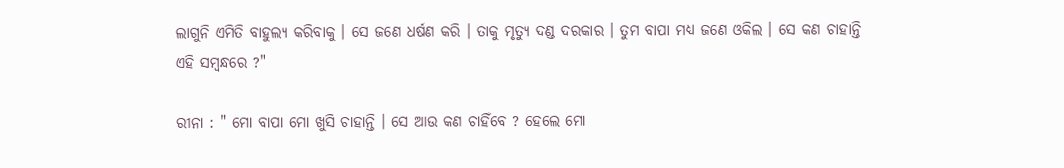ଲାଗୁନି ଏମିତି ବାହୁଲ୍ୟ କରିବାକୁ । ସେ ଜଣେ ଧର୍ଷଣ କରି । ତାକୁ ମୃତ୍ୟୁ ଦଣ୍ଡ ଦରକାର । ତୁମ ବାପା ମଧ୍ୟ ଜଣେ ଓକିଲ । ସେ କଣ ଚାହାନ୍ତି ଏହି ସମ୍ବନ୍ଧରେ ?"

ରୀନା : " ମୋ ବାପା ମୋ ଖୁସି ଚାହାନ୍ତି । ସେ ଆଉ କଣ ଚାହିଁବେ ? ହେଲେ ମୋ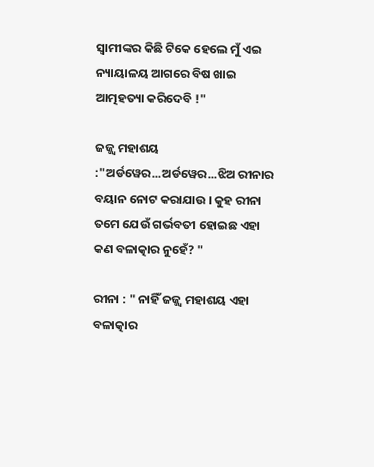ସ୍ୱାମୀଙ୍କର କିଛି ଟିକେ ହେଲେ ମୁଁ ଏଇ ନ୍ୟାୟାଳୟ ଆଗରେ ବିଷ ଖାଇ ଆତ୍ମହତ୍ୟା କରିଦେବି !"

ଜଜ୍ଜ୍ଵ ମହାଶୟ :"ଅର୍ଡୱେର...ଅର୍ଡୱେର...ଝିଅ ରୀନାର ବୟାନ ନୋଟ କରାଯାଉ । କୁହ ରୀନା ତମେ ଯେଉଁ ଗର୍ଭବତୀ ହୋଇଛ ଏହା କଣ ବଳାତ୍କାର ନୁହେଁ? "

ରୀନା : " ନାହିଁ ଜଜ୍ଜ୍ଵ ମହାଶୟ ଏହା ବଳାତ୍କାର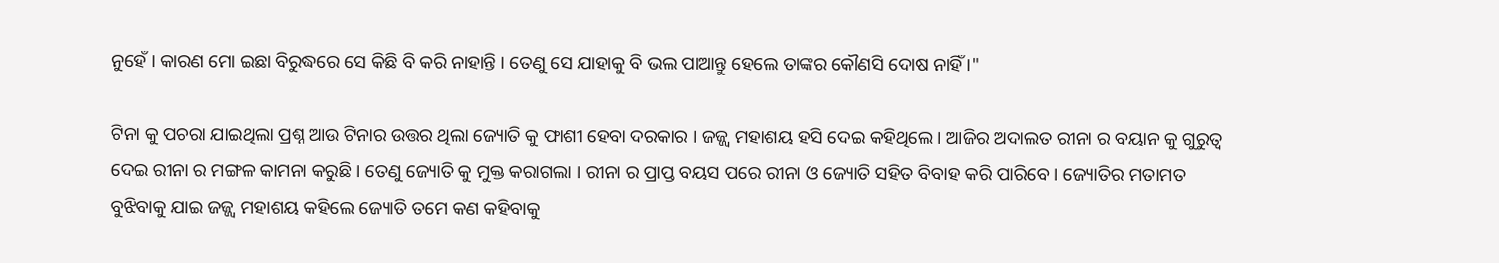ନୁହେଁ । କାରଣ ମୋ ଇଛା ବିରୁଦ୍ଧରେ ସେ କିଛି ବି କରି ନାହାନ୍ତି । ତେଣୁ ସେ ଯାହାକୁ ବି ଭଲ ପାଆନ୍ତୁ ହେଲେ ତାଙ୍କର କୌଣସି ଦୋଷ ନାହିଁ ।"

ଟିନା କୁ ପଚରା ଯାଇଥିଲା ପ୍ରଶ୍ନ ଆଉ ଟିନାର ଉତ୍ତର ଥିଲା ଜ୍ୟୋତି କୁ ଫାଶୀ ହେବା ଦରକାର । ଜଜ୍ଜ୍ଵ ମହାଶୟ ହସି ଦେଇ କହିଥିଲେ । ଆଜିର ଅଦାଲତ ରୀନା ର ବୟାନ କୁ ଗୁରୁତ୍ୱ ଦେଇ ରୀନା ର ମଙ୍ଗଳ କାମନା କରୁଛି । ତେଣୁ ଜ୍ୟୋତି କୁ ମୁକ୍ତ କରାଗଲା । ରୀନା ର ପ୍ରାପ୍ତ ବୟସ ପରେ ରୀନା ଓ ଜ୍ୟୋତି ସହିତ ବିବାହ କରି ପାରିବେ । ଜ୍ୟୋତିର ମତାମତ ବୁଝିବାକୁ ଯାଇ ଜଜ୍ଜ୍ଵ ମହାଶୟ କହିଲେ ଜ୍ୟୋତି ତମେ କଣ କହିବାକୁ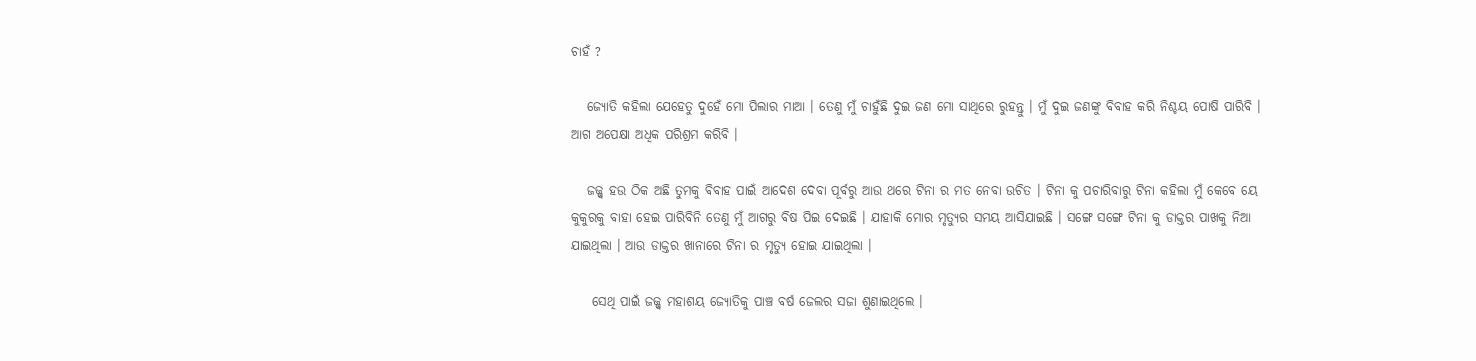ଚାହଁ ?

   ଜ୍ୟୋତି କହିଲା ଯେହେତୁ ଦୁହେଁ ମୋ ପିଲାର ମାଆ । ତେଣୁ ମୁଁ ଚାହୁଁଛି ଦୁଇ ଜଣ ମୋ ସାଥିରେ ରୁହନ୍ତୁ । ମୁଁ ଦୁଇ ଜଣଙ୍କୁ ବିବାହ କରି ନିଶ୍ଚୟ ପୋଷି ପାରିବି । ଆଗ ଅପେକ୍ଷା ଅଧିକ ପରିଶ୍ରମ କରିବି ।

   ଜଜ୍ଜ୍ଵ ହଉ ଠିକ ଅଛି ତୁମକୁ ବିବାହ ପାଇଁ ଆଦେଶ ଦେବା ପୂର୍ବରୁ ଆଉ ଥରେ ଟିନା ର ମତ ନେବା ଉଚିତ । ଟିନା କୁ ପଚାରିବାରୁ ଟିନା କହିଲା ମୁଁ କେବେ ୟେ କୁକୁରକୁ ବାହା ହେଇ ପାରିବିନି ତେଣୁ ମୁଁ ଆଗରୁ ବିଷ ପିଇ ଦେଇଛି । ଯାହାକି ମୋର ମୃତ୍ୟୁର ସମୟ ଆସିଯାଇଛି । ସଙ୍ଗେ ସଙ୍ଗେ ଟିନା କୁ ଡାକ୍ତର ପାଖକୁ ନିଆ ଯାଇଥିଲା । ଆଉ ଡାକ୍ତର ଖାନାରେ ଟିନା ର ମୃତ୍ୟୁ ହୋଇ ଯାଇଥିଲା ।

    ସେଥି ପାଇଁ ଜଜ୍ଜ୍ଵ ମହାଶୟ ଜ୍ୟୋତିକୁ ପାଞ୍ଚ ବର୍ଷ ଜେଲର ସଜା ଶୁଣାଇଥିଲେ ।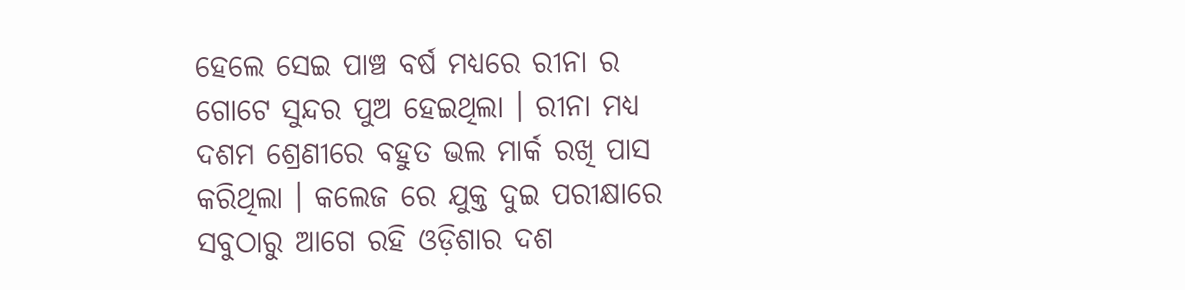ହେଲେ ସେଇ ପାଞ୍ଚ ବର୍ଷ ମଧ୍ୟରେ ରୀନା ର ଗୋଟେ ସୁନ୍ଦର ପୁଅ ହେଇଥିଲା । ରୀନା ମଧ୍ୟ ଦଶମ ଶ୍ରେଣୀରେ ବହୁତ ଭଲ ମାର୍କ ରଖି ପାସ କରିଥିଲା । କଲେଜ ରେ ଯୁକ୍ତ ଦୁଇ ପରୀକ୍ଷାରେ ସବୁଠାରୁ ଆଗେ ରହି ଓଡ଼ିଶାର ଦଶ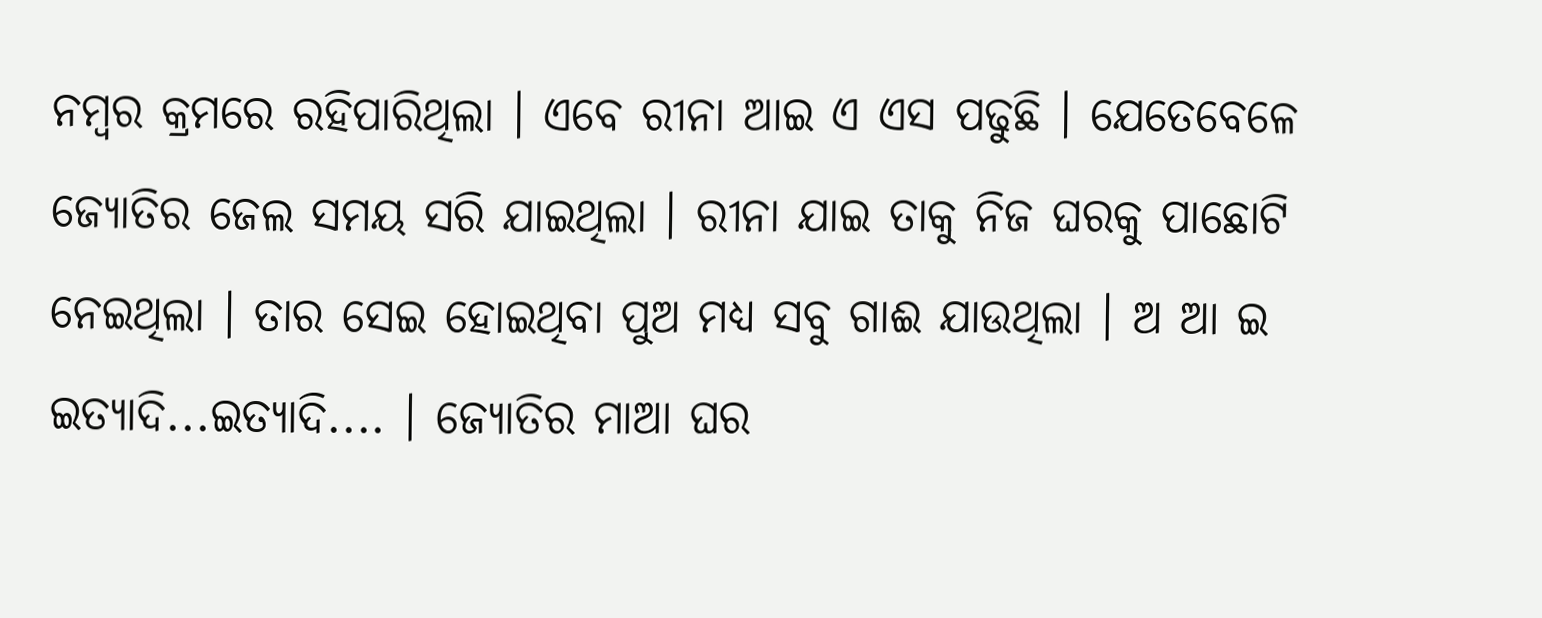ନମ୍ବର କ୍ରମରେ ରହିପାରିଥିଲା । ଏବେ ରୀନା ଆଇ ଏ ଏସ ପଢୁଛି । ଯେତେବେଳେ ଜ୍ୟୋତିର ଜେଲ ସମୟ ସରି ଯାଇଥିଲା । ରୀନା ଯାଇ ତାକୁ ନିଜ ଘରକୁ ପାଛୋଟି ନେଇଥିଲା । ତାର ସେଇ ହୋଇଥିବା ପୁଅ ମଧ୍ୟ ସବୁ ଗାଈ ଯାଉଥିଲା । ଅ ଆ ଇ ଇତ୍ୟାଦି...ଇତ୍ୟାଦି.... । ଜ୍ୟୋତିର ମାଆ ଘର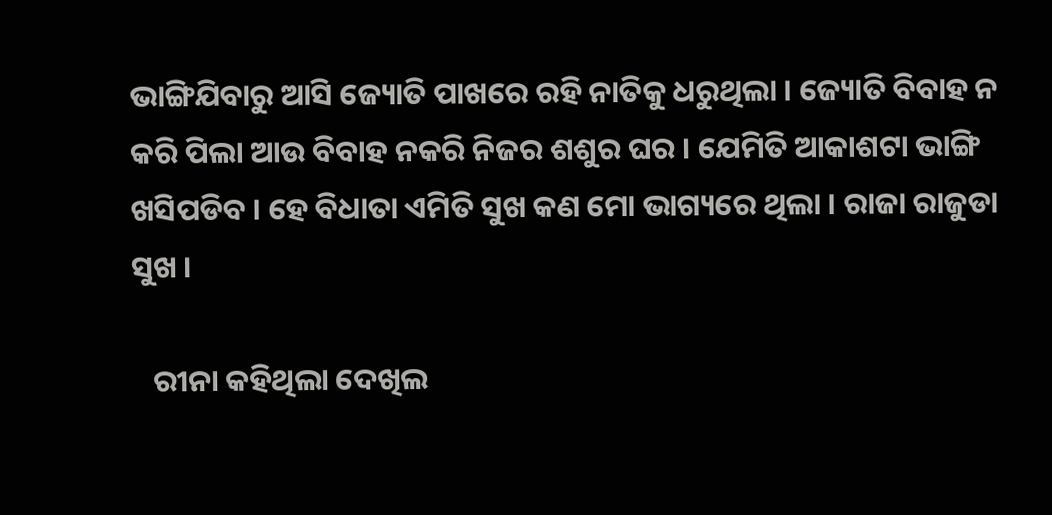ଭାଙ୍ଗିଯିବାରୁ ଆସି ଜ୍ୟୋତି ପାଖରେ ରହି ନାତିକୁ ଧରୁଥିଲା । ଜ୍ୟୋତି ବିବାହ ନ କରି ପିଲା ଆଉ ବିବାହ ନକରି ନିଜର ଶଶୁର ଘର । ଯେମିତି ଆକାଶଟା ଭାଙ୍ଗି ଖସିପଡିବ । ହେ ବିଧାତା ଏମିତି ସୁଖ କଣ ମୋ ଭାଗ୍ୟରେ ଥିଲା । ରାଜା ରାଜୁଡା ସୁଖ ।

   ରୀନା କହିଥିଲା ଦେଖିଲ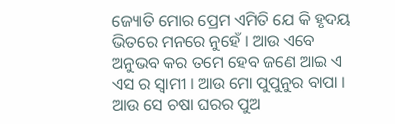ଜ୍ୟୋତି ମୋର ପ୍ରେମ ଏମିତି ଯେ କି ହୃଦୟ ଭିତରେ ମନରେ ନୁହେଁ । ଆଉ ଏବେ ଅନୁଭବ କର ତମେ ହେବ ଜଣେ ଆଇ ଏ ଏସ ର ସ୍ୱାମୀ । ଆଉ ମୋ ପୁପୁନୁର ବାପା । ଆଉ ସେ ଚଷା ଘରର ପୁଅ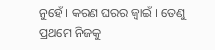ନୁହେଁ । କରଣ ଘରର ଜ୍ୱାଇଁ । ତେଣୁ ପ୍ରଥମେ ନିଜକୁ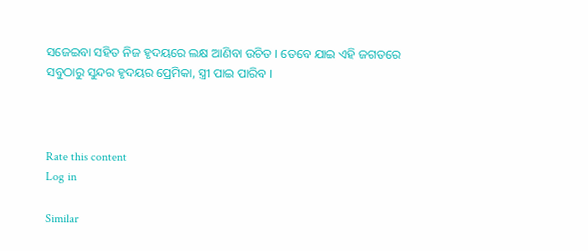ସଜେଇବା ସହିତ ନିଜ ହୃଦୟରେ ଲକ୍ଷ ଆଣିବା ଉଚିତ । ତେବେ ଯାଇ ଏହି ଜଗତରେ ସବୁଠାରୁ ସୁନ୍ଦର ହୃଦୟର ପ୍ରେମିକା, ସ୍ତ୍ରୀ ପାଇ ପାରିବ ।



Rate this content
Log in

Similar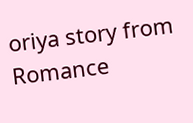oriya story from Romance